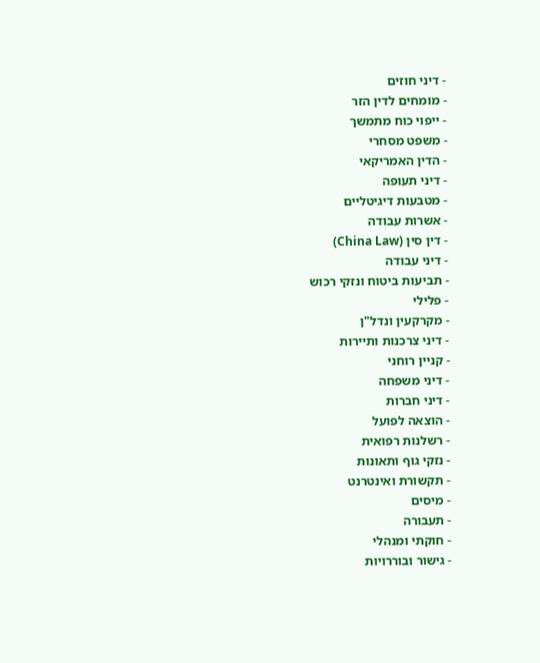- דיני חוזים
- מומחים לדין הזר
- ייפוי כוח מתמשך
- משפט מסחרי
- הדין האמריקאי
- דיני תעופה
- מטבעות דיגיטליים
- אשרות עבודה
- דין סין (China Law)
- דיני עבודה
- תביעות ביטוח ונזקי רכוש
- פלילי
- מקרקעין ונדל"ן
- דיני צרכנות ותיירות
- קניין רוחני
- דיני משפחה
- דיני חברות
- הוצאה לפועל
- רשלנות רפואית
- נזקי גוף ותאונות
- תקשורת ואינטרנט
- מיסים
- תעבורה
- חוקתי ומנהלי
- גישור ובוררויות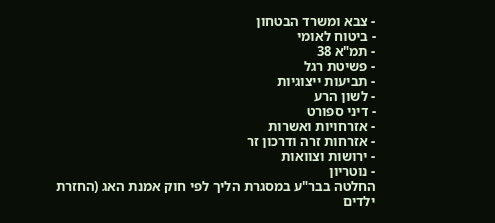- צבא ומשרד הבטחון
- ביטוח לאומי
- תמ"א 38
- פשיטת רגל
- תביעות ייצוגיות
- לשון הרע
- דיני ספורט
- אזרחויות ואשרות
- אזרחות זרה ודרכון זר
- ירושות וצוואות
- נוטריון
החלטה בבר"ע במסגרת הליך לפי חוק אמנת האג (החזרת ילדים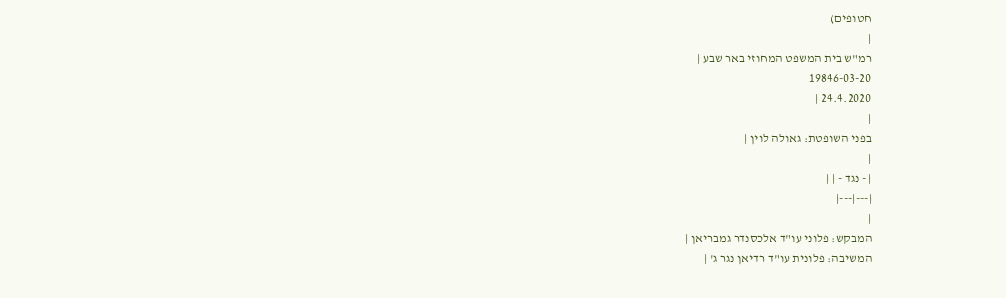חטופים)
|
רמ"ש בית המשפט המחוזי באר שבע |
19846-03-20
24.4.2020 |
|
בפני השופטת: גאולה לוין |
|
| - נגד - | |
|---|---|
|
המבקש: פלוני עו"ד אלכסנדר גמבריאן |
המשיבה: פלונית עו"ד רדיאן נגר ג' |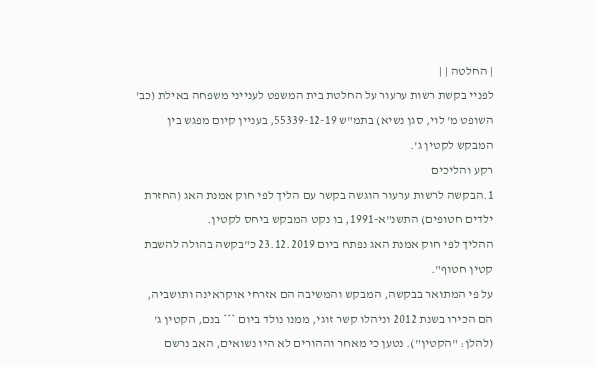| החלטה | |
לפניי בקשת רשות ערעור על החלטת בית המשפט לענייני משפחה באילת (כב' השופט מ' לוי, סגן נשיא) בתמ"ש 55339-12-19, בעניין קיום מפגש בין המבקש לקטין ג'.
רקע והליכים
1.הבקשה לרשות ערעור הוגשה בקשר עם הליך לפי חוק אמנת האג (החזרת ילדים חטופים) התשנ"א-1991, בו נקט המבקש ביחס לקטין.
ההליך לפי חוק אמנת האג נפתח ביום 23.12.2019 כ"בקשה בהולה להשבת קטין חטוף".
על פי המתואר בבקשה, המבקש והמשיבה הם אזרחי אוקראינה ותושביה, הם הכירו בשנת 2012 וניהלו קשר זוגי, ממנו נולד ביום *** בנם, הקטין ג' (להלן: "הקטין"). נטען כי מאחר וההורים לא היו נשואים, האב נרשם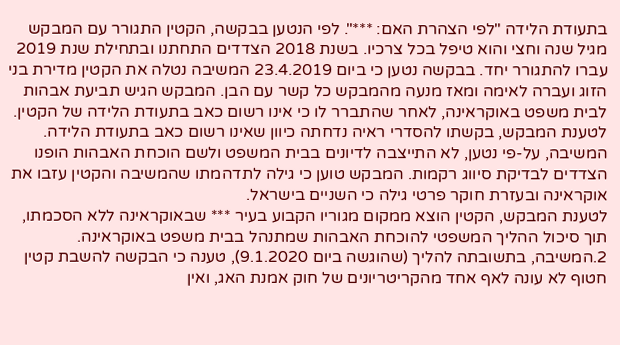בתעודת הלידה "לפי הצהרת האם: ***". לפי הנטען בבקשה, הקטין התגורר עם המבקש מגיל שנה וחצי והוא טיפל בכל צרכיו. בשנת 2018 הצדדים התחתנו ובתחילת שנת 2019 עברו להתגורר יחד. בבקשה נטען כי ביום 23.4.2019 המשיבה נטלה את הקטין מדירת בני הזוג ועברה לאימה ומאז מנעה מהמבקש כל קשר עם הבן. המבקש הגיש תביעת אבהות לבית משפט באוקראינה, לאחר שהתברר לו כי אינו רשום כאב בתעודת הלידה של הקטין. לטענת המבקש, בקשתו להסדרי ראיה נדחתה כיוון שאינו רשום כאב בתעודת הלידה. המשיבה, על-פי נטען, לא התייצבה לדיונים בבית המשפט ולשם הוכחת האבהות הופנו הצדדים לבדיקת סיווג רקמות. המבקש טוען כי גילה לתדהמתו שהמשיבה והקטין עזבו את אוקראינה ובעזרת חוקר פרטי גילה כי השניים בישראל.
לטענת המבקש, הקטין הוצא ממקום מגוריו הקבוע בעיר *** שבאוקראינה ללא הסכמתו, תוך סיכול ההליך המשפטי להוכחת האבהות שמתנהל בבית משפט באוקראינה.
2.המשיבה, בתשובתה להליך (שהוגשה ביום 9.1.2020), טענה כי הבקשה להשבת קטין חטוף לא עונה לאף אחד מהקריטריונים של חוק אמנת האג, ואין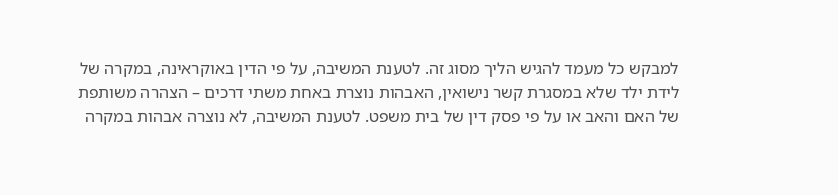למבקש כל מעמד להגיש הליך מסוג זה. לטענת המשיבה, על פי הדין באוקראינה, במקרה של לידת ילד שלא במסגרת קשר נישואין, האבהות נוצרת באחת משתי דרכים – הצהרה משותפת של האם והאב או על פי פסק דין של בית משפט. לטענת המשיבה, לא נוצרה אבהות במקרה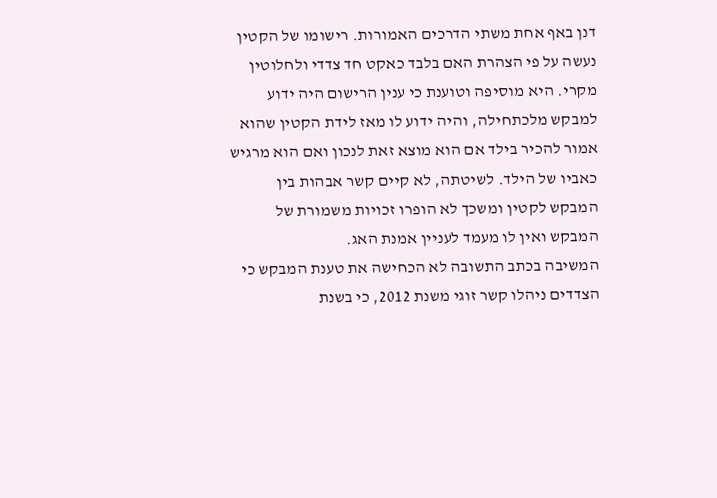דנן באף אחת משתי הדרכים האמורות. רישומו של הקטין נעשה על פי הצהרת האם בלבד כאקט חד צדדי ולחלוטין מקרי. היא מוסיפה וטוענת כי ענין הרישום היה ידוע למבקש מלכתחילה, והיה ידוע לו מאז לידת הקטין שהוא אמור להכיר בילד אם הוא מוצא זאת לנכון ואם הוא מרגיש כאביו של הילד. לשיטתה, לא קיים קשר אבהות בין המבקש לקטין ומשכך לא הופרו זכויות משמורת של המבקש ואין לו מעמד לעניין אמנת האג.
המשיבה בכתב התשובה לא הכחישה את טענת המבקש כי הצדדים ניהלו קשר זוגי משנת 2012, כי בשנת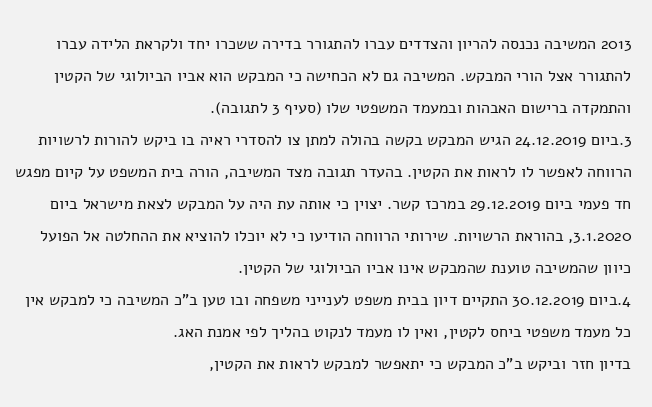2013 המשיבה נכנסה להריון והצדדים עברו להתגורר בדירה ששכרו יחד ולקראת הלידה עברו להתגורר אצל הורי המבקש. המשיבה גם לא הכחישה כי המבקש הוא אביו הביולוגי של הקטין והתמקדה ברישום האבהות ובמעמד המשפטי שלו (סעיף 3 לתגובה).
3.ביום 24.12.2019 הגיש המבקש בקשה בהולה למתן צו להסדרי ראיה בו ביקש להורות לרשויות הרווחה לאפשר לו לראות את הקטין. בהעדר תגובה מצד המשיבה, הורה בית המשפט על קיום מפגש חד פעמי ביום 29.12.2019 במרכז קשר. יצוין כי אותה עת היה על המבקש לצאת מישראל ביום 3.1.2020, בהוראת הרשויות. שירותי הרווחה הודיעו כי לא יוכלו להוציא את ההחלטה אל הפועל כיוון שהמשיבה טוענת שהמבקש אינו אביו הביולוגי של הקטין.
4.ביום 30.12.2019 התקיים דיון בבית משפט לענייני משפחה ובו טען ב"כ המשיבה כי למבקש אין כל מעמד משפטי ביחס לקטין, ואין לו מעמד לנקוט בהליך לפי אמנת האג.
בדיון חזר וביקש ב"כ המבקש כי יתאפשר למבקש לראות את הקטין,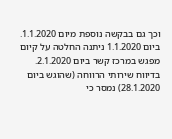וכך גם בבקשה נוספת מיום 1.1.2020.
ביום 1.1.2020 ניתנה החלטה על קיום מפגש במרכז קשר ביום 2.1.2020.
בדיווח שירותי הרווחה (שהוגש ביום 28.1.2020) נמסר כי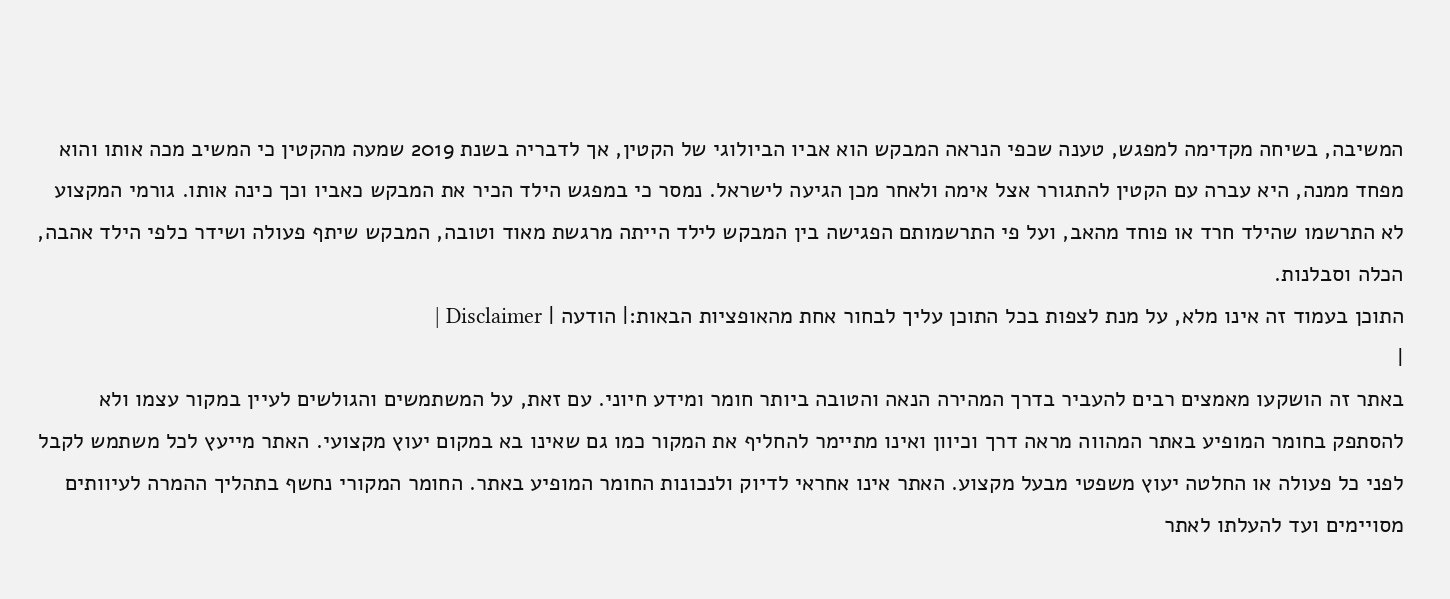המשיבה, בשיחה מקדימה למפגש, טענה שכפי הנראה המבקש הוא אביו הביולוגי של הקטין, אך לדבריה בשנת 2019 שמעה מהקטין כי המשיב מכה אותו והוא מפחד ממנה, היא עברה עם הקטין להתגורר אצל אימה ולאחר מכן הגיעה לישראל. נמסר כי במפגש הילד הכיר את המבקש כאביו וכך כינה אותו. גורמי המקצוע לא התרשמו שהילד חרד או פוחד מהאב, ועל פי התרשמותם הפגישה בין המבקש לילד הייתה מרגשת מאוד וטובה, המבקש שיתף פעולה ושידר כלפי הילד אהבה, הכלה וסבלנות.
התוכן בעמוד זה אינו מלא, על מנת לצפות בכל התוכן עליך לבחור אחת מהאופציות הבאות:| הודעה | Disclaimer |
|
באתר זה הושקעו מאמצים רבים להעביר בדרך המהירה הנאה והטובה ביותר חומר ומידע חיוני. עם זאת, על המשתמשים והגולשים לעיין במקור עצמו ולא להסתפק בחומר המופיע באתר המהווה מראה דרך וכיוון ואינו מתיימר להחליף את המקור כמו גם שאינו בא במקום יעוץ מקצועי. האתר מייעץ לכל משתמש לקבל לפני כל פעולה או החלטה יעוץ משפטי מבעל מקצוע. האתר אינו אחראי לדיוק ולנכונות החומר המופיע באתר. החומר המקורי נחשף בתהליך ההמרה לעיוותים מסויימים ועד להעלתו לאתר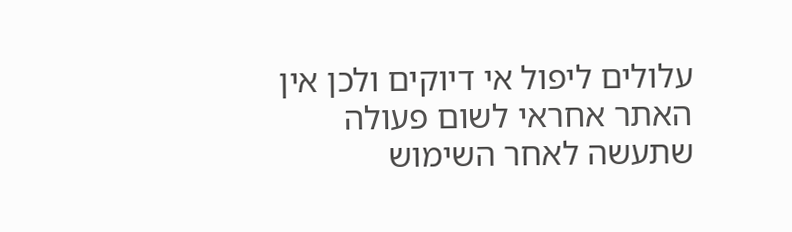עלולים ליפול אי דיוקים ולכן אין האתר אחראי לשום פעולה שתעשה לאחר השימוש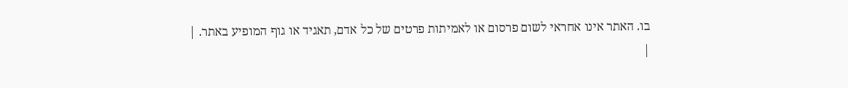בו. האתר אינו אחראי לשום פרסום או לאמיתות פרטים של כל אדם, תאגיד או גוף המופיע באתר. |
|